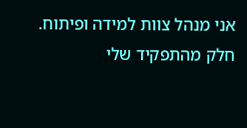אני מנהל צוות למידה ופיתוח. חלק מהתפקיד שלי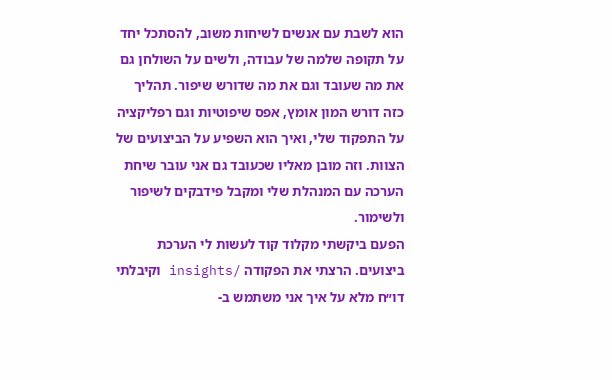הוא לשבת עם אנשים לשיחות משוב, להסתכל יחד על תקופה שלמה של עבודה, ולשים על השולחן גם את מה שעובד וגם את מה שדורש שיפור. תהליך כזה דורש המון אומץ, אפס שיפוטיות וגם רפליקציה על התפקוד שלי, ואיך הוא השפיע על הביצועים של הצוות. וזה מובן מאליו שכעובד גם אני עובר שיחת הערכה עם המנהלת שלי ומקבל פידבקים לשיפור ולשימור.
הפעם ביקשתי מקלוד קוד לעשות לי הערכת ביצועים. הרצתי את הפקודה /insights וקיבלתי דו״ח מלא על איך אני משתמש ב-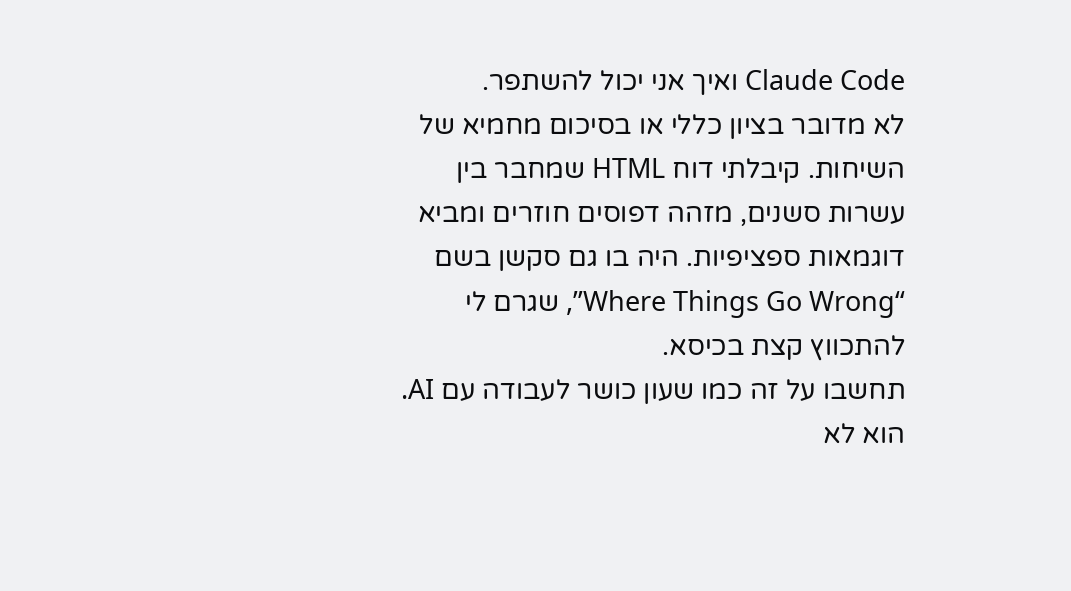Claude Code ואיך אני יכול להשתפר.
לא מדובר בציון כללי או בסיכום מחמיא של השיחות. קיבלתי דוח HTML שמחבר בין עשרות סשנים, מזהה דפוסים חוזרים ומביא דוגמאות ספציפיות. היה בו גם סקשן בשם “Where Things Go Wrong”, שגרם לי להתכווץ קצת בכיסא.
תחשבו על זה כמו שעון כושר לעבודה עם AI. הוא לא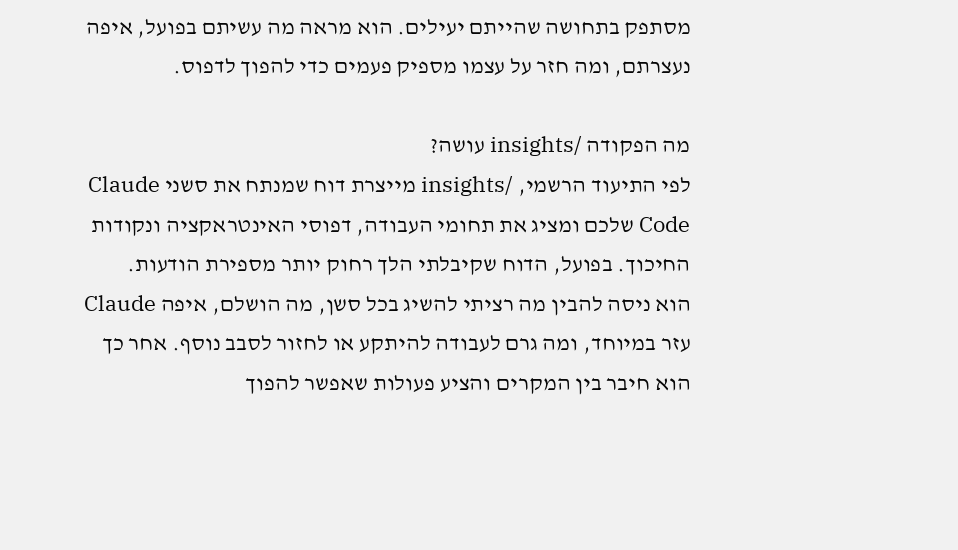מסתפק בתחושה שהייתם יעילים. הוא מראה מה עשיתם בפועל, איפה נעצרתם, ומה חזר על עצמו מספיק פעמים כדי להפוך לדפוס.

מה הפקודה /insights עושה?
לפי התיעוד הרשמי, /insights מייצרת דוח שמנתח את סשני Claude Code שלכם ומציג את תחומי העבודה, דפוסי האינטראקציה ונקודות החיכוך. בפועל, הדוח שקיבלתי הלך רחוק יותר מספירת הודעות.
הוא ניסה להבין מה רציתי להשיג בכל סשן, מה הושלם, איפה Claude עזר במיוחד, ומה גרם לעבודה להיתקע או לחזור לסבב נוסף. אחר כך הוא חיבר בין המקרים והציע פעולות שאפשר להפוך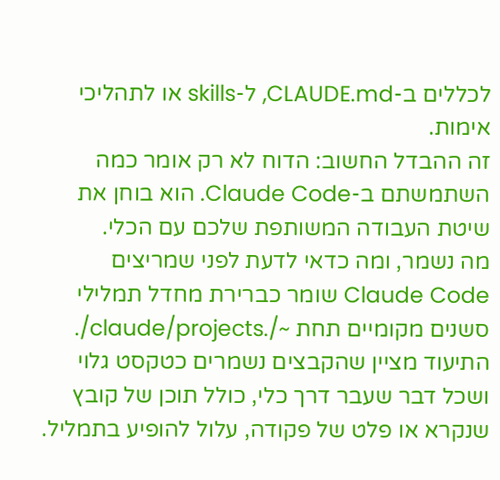לכללים ב-CLAUDE.md, ל-skills או לתהליכי אימות.
זה ההבדל החשוב: הדוח לא רק אומר כמה השתמשתם ב-Claude Code. הוא בוחן את שיטת העבודה המשותפת שלכם עם הכלי.
מה נשמר, ומה כדאי לדעת לפני שמריצים
Claude Code שומר כברירת מחדל תמלילי סשנים מקומיים תחת ~/.claude/projects/. התיעוד מציין שהקבצים נשמרים כטקסט גלוי ושכל דבר שעבר דרך כלי, כולל תוכן של קובץ שנקרא או פלט של פקודה, עלול להופיע בתמליל.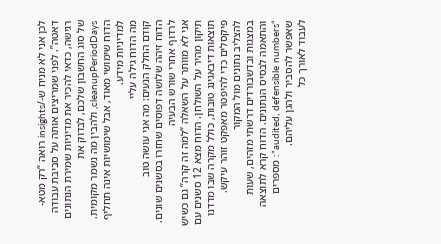לכן אני לא מניח ש-/insights רואה “רק מטא-דאטה”. לפני שמריצים אותה על סביבת עבודה רגישה, כדאי להכיר את מדיניות שמירת הנתונים של סוג החשבון שלכם, לבדוק את cleanupPeriodDays, ולהבין מה נשמר מקומית. הדוח שימושי מאוד, אבל שימושיות אינה תחליף למדיניות מידע.
מה הדוח גילה עליי
קודם החלק הנעים: מה אני עושה טוב
הדוח זיהה שלושה דפוסים שחזרו בסשנים שונים.
לרדוף אחרי שורש הבעיה
אני לא מוותר על השאלה “למה זה קרה” גם כשיש תיקון מהיר על השולחן. הדוח מצא 12 סשנים עם תוצאות דיבאגינג טובות, כולל מקרה שבו מדדנו פיקסלים כדי להיפטר מאפקט זוהר עיקש.
להצליב נתונים מול המקור
במצגות ובדשבורדים דרשתי מזהים, שעות והתאמה לבסיס הנתונים. הדוח קרא לתוצאה “audited, defensible numbers”: מספרים שאפשר להסביר ולהגן עליהם.
לעבוד לאורך כל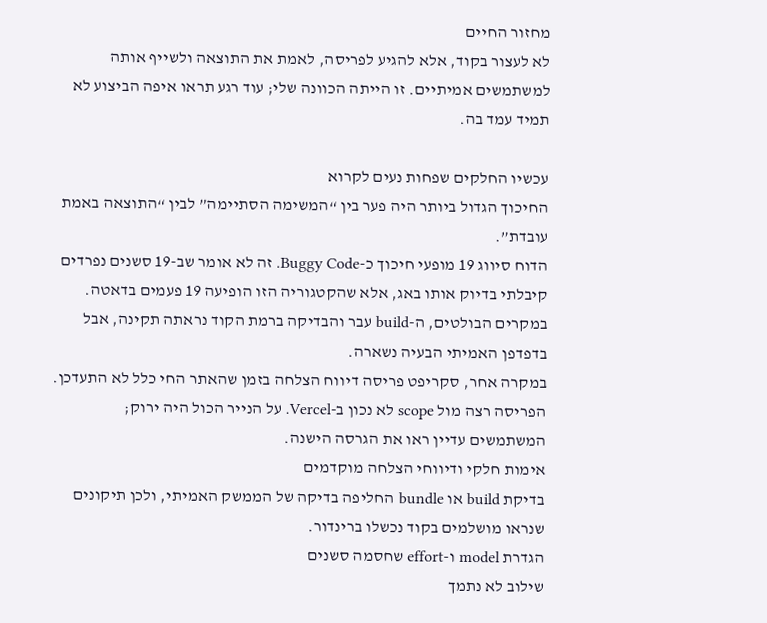מחזור החיים
לא לעצור בקוד, אלא להגיע לפריסה, לאמת את התוצאה ולשייף אותה למשתמשים אמיתיים. זו הייתה הכוונה שלי; עוד רגע תראו איפה הביצוע לא תמיד עמד בה.

עכשיו החלקים שפחות נעים לקרוא
החיכוך הגדול ביותר היה פער בין “המשימה הסתיימה” לבין “התוצאה באמת עובדת”.
הדוח סיווג 19 מופעי חיכוך כ-Buggy Code. זה לא אומר שב-19 סשנים נפרדים קיבלתי בדיוק אותו באג, אלא שהקטגוריה הזו הופיעה 19 פעמים בדאטה. במקרים הבולטים, ה-build עבר והבדיקה ברמת הקוד נראתה תקינה, אבל בדפדפן האמיתי הבעיה נשארה.
במקרה אחר, סקריפט פריסה דיווח הצלחה בזמן שהאתר החי כלל לא התעדכן. הפריסה רצה מול scope לא נכון ב-Vercel. על הנייר הכול היה ירוק; המשתמשים עדיין ראו את הגרסה הישנה.
אימות חלקי ודיווחי הצלחה מוקדמים
בדיקת build או bundle החליפה בדיקה של הממשק האמיתי, ולכן תיקונים שנראו מושלמים בקוד נכשלו ברינדור.
הגדרת model ו-effort שחסמה סשנים
שילוב לא נתמך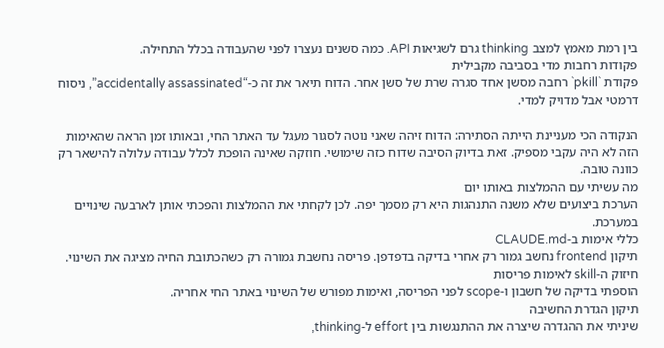בין רמת מאמץ למצב thinking גרם לשגיאות API. כמה סשנים נעצרו לפני שהעבודה בכלל התחילה.
פקודות רחבות מדי בסביבה מקבילית
פקודת `pkill` רחבה מסשן אחד סגרה שרת של סשן אחר. הדוח תיאר את זה כ-“accidentally assassinated”, ניסוח דרמטי אבל מדויק למדי.

הנקודה הכי מעניינת הייתה הסתירה: הדוח זיהה שאני נוטה לסגור מעגל עד האתר החי, ובאותו זמן הראה שהאימות הזה לא היה עקבי מספיק. זאת בדיוק הסיבה שדוח כזה שימושי. חוזקה שאינה הופכת לכלל עבודה עלולה להישאר רק כוונה טובה.
מה עשיתי עם ההמלצות באותו יום
הערכת ביצועים שלא משנה התנהגות היא רק מסמך יפה. לכן לקחתי את ההמלצות והפכתי אותן לארבעה שינויים במערכת.
כללי אימות ב-CLAUDE.md
תיקון frontend נחשב גמור רק אחרי בדיקה בדפדפן. פריסה נחשבת גמורה רק כשהכתובת החיה מציגה את השינוי.
חיזוק ה-skill לאימות פריסות
הוספתי בדיקה של חשבון ו-scope לפני הפריסה, ואימות מפורש של השינוי באתר החי אחריה.
תיקון הגדרת החשיבה
שיניתי את ההגדרה שיצרה את ההתנגשות בין effort ל-thinking,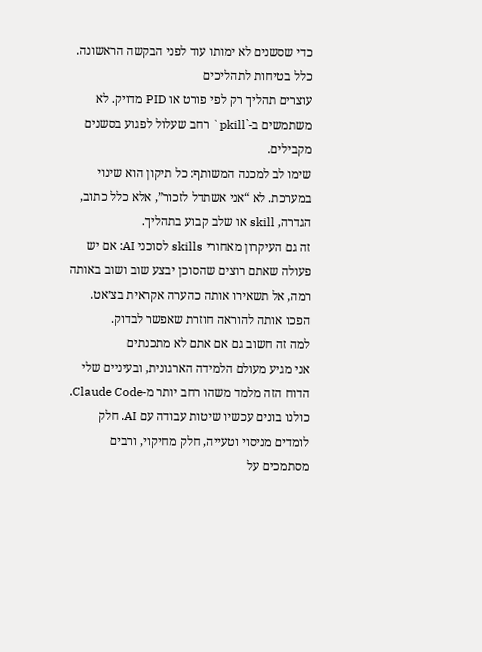כדי שסשנים לא ימותו עוד לפני הבקשה הראשונה.
כלל בטיחות לתהליכים
עוצרים תהליך רק לפי פורט או PID מדויק. לא משתמשים ב-`pkill` רחב שעלול לפגוע בסשנים מקבילים.
שימו לב למכנה המשותף: כל תיקון הוא שינוי במערכת. לא “אני אשתדל לזכור”, אלא כלל כתוב, הגדרה, skill או שלב קבוע בתהליך.
זה גם העיקרון מאחורי skills לסוכני AI: אם יש פעולה שאתם רוצים שהסוכן יבצע שוב ושוב באותה רמה, אל תשאירו אותה כהערה אקראית בצ׳אט. הפכו אותה להוראה חוזרת שאפשר לבדוק.
למה זה חשוב גם אם אתם לא מתכנתים
אני מגיע מעולם הלמידה הארגונית, ובעיניים שלי הדוח הזה מלמד משהו רחב יותר מ-Claude Code.
כולנו בונים עכשיו שיטות עבודה עם AI. חלק לומדים מניסוי וטעייה, חלק מחיקוי, ורבים מסתמכים על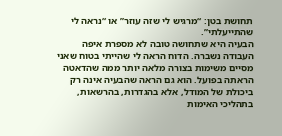תחושת בטן: “מרגיש לי שזה עוזר” או “נראה לי שהתייעלתי”.
הבעיה היא שתחושה טובה לא מספרת איפה העבודה נשברה. הדוח הראה לי שהייתי בטוח שאני מסיים משימות בצורה מלאה יותר ממה שהדאטה הראתה בפועל. הוא גם הראה שהבעיה אינה רק ביכולת של המודל, אלא בהגדרות, בהרשאות, בתהליכי האימות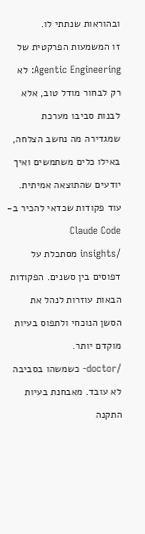ובהוראות שנתתי לו.
זו המשמעות הפרקטית של Agentic Engineering: לא רק לבחור מודל טוב, אלא לבנות סביבו מערכת שמגדירה מה נחשב הצלחה, באילו כלים משתמשים ואיך יודעים שהתוצאה אמיתית.
עוד פקודות שכדאי להכיר ב-Claude Code
/insights מסתכלת על דפוסים בין סשנים. הפקודות הבאות עוזרות לנהל את הסשן הנוכחי ולתפוס בעיות מוקדם יותר.
/doctor- כשמשהו בסביבה לא עובד. מאבחנת בעיות התקנה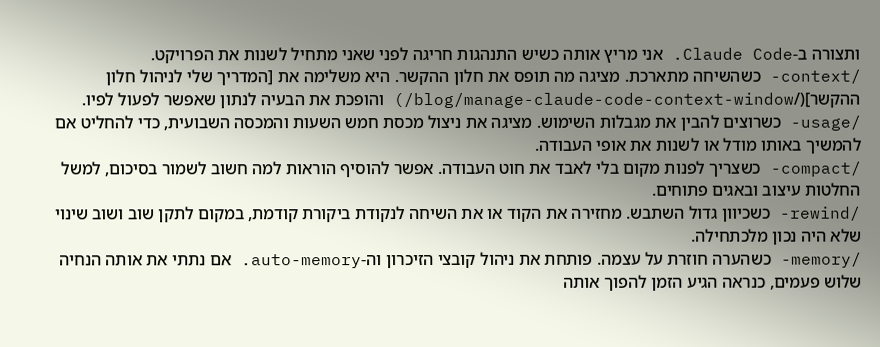ותצורה ב-Claude Code. אני מריץ אותה כשיש התנהגות חריגה לפני שאני מתחיל לשנות את הפרויקט.
/context- כשהשיחה מתארכת. מציגה מה תופס את חלון ההקשר. היא משלימה את [המדריך שלי לניהול חלון ההקשר](/blog/manage-claude-code-context-window/) והופכת את הבעיה לנתון שאפשר לפעול לפיו.
/usage- כשרוצים להבין את מגבלות השימוש. מציגה את ניצול מכסת חמש השעות והמכסה השבועית, כדי להחליט אם להמשיך באותו מודל או לשנות את אופי העבודה.
/compact- כשצריך לפנות מקום בלי לאבד את חוט העבודה. אפשר להוסיף הוראות למה חשוב לשמור בסיכום, למשל החלטות עיצוב ובאגים פתוחים.
/rewind- כשכיוון גדול השתבש. מחזירה את הקוד או את השיחה לנקודת ביקורת קודמת, במקום לתקן שוב ושוב שינוי שלא היה נכון מלכתחילה.
/memory- כשהערה חוזרת על עצמה. פותחת את ניהול קובצי הזיכרון וה-auto-memory. אם נתתי את אותה הנחיה שלוש פעמים, כנראה הגיע הזמן להפוך אותה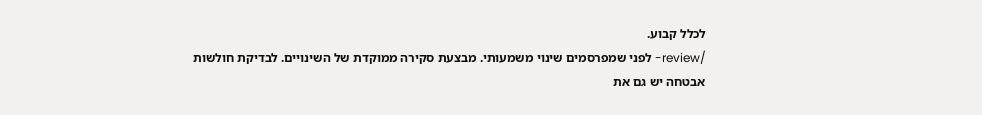לכלל קבוע.
/review- לפני שמפרסמים שינוי משמעותי. מבצעת סקירה ממוקדת של השינויים. לבדיקת חולשות אבטחה יש גם את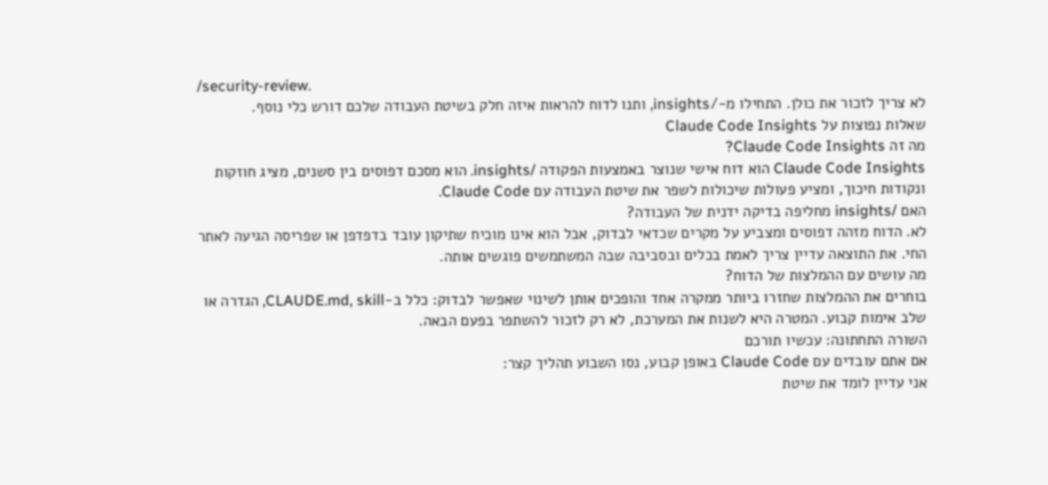/security-review.
לא צריך לזכור את כולן. התחילו מ-/insights, ותנו לדוח להראות איזה חלק בשיטת העבודה שלכם דורש כלי נוסף.
שאלות נפוצות על Claude Code Insights
מה זה Claude Code Insights?
Claude Code Insights הוא דוח אישי שנוצר באמצעות הפקודה /insights. הוא מסכם דפוסים בין סשנים, מציג חוזקות ונקודות חיכוך, ומציע פעולות שיכולות לשפר את שיטת העבודה עם Claude Code.
האם /insights מחליפה בדיקה ידנית של העבודה?
לא. הדוח מזהה דפוסים ומצביע על מקרים שכדאי לבדוק, אבל הוא אינו מוכיח שתיקון עובד בדפדפן או שפריסה הגיעה לאתר החי. את התוצאה עדיין צריך לאמת בכלים ובסביבה שבה המשתמשים פוגשים אותה.
מה עושים עם ההמלצות של הדוח?
בוחרים את ההמלצות שחזרו ביותר ממקרה אחד והופכים אותן לשינוי שאפשר לבדוק: כלל ב-CLAUDE.md, skill, הגדרה או שלב אימות קבוע. המטרה היא לשנות את המערכת, לא רק לזכור להשתפר בפעם הבאה.
השורה התחתונה: עכשיו תורכם
אם אתם עובדים עם Claude Code באופן קבוע, נסו השבוע תהליך קצר:
אני עדיין לומד את שיטת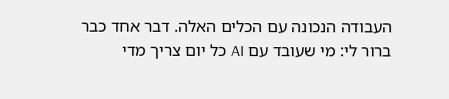העבודה הנכונה עם הכלים האלה. דבר אחד כבר ברור לי: מי שעובד עם AI כל יום צריך מדי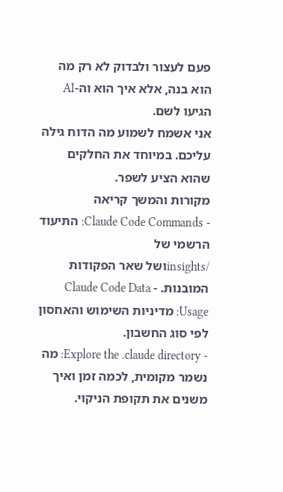פעם לעצור ולבדוק לא רק מה הוא בנה, אלא איך הוא וה-AI הגיעו לשם.
אני אשמח לשמוע מה הדוח גילה עליכם. במיוחד את החלקים שהוא הציע לשפר.
מקורות והמשך קריאה
- Claude Code Commands: התיעוד הרשמי של
/insightsושל שאר הפקודות המובנות. - Claude Code Data Usage: מדיניות השימוש והאחסון לפי סוג החשבון.
- Explore the .claude directory: מה נשמר מקומית, לכמה זמן ואיך משנים את תקופת הניקוי.